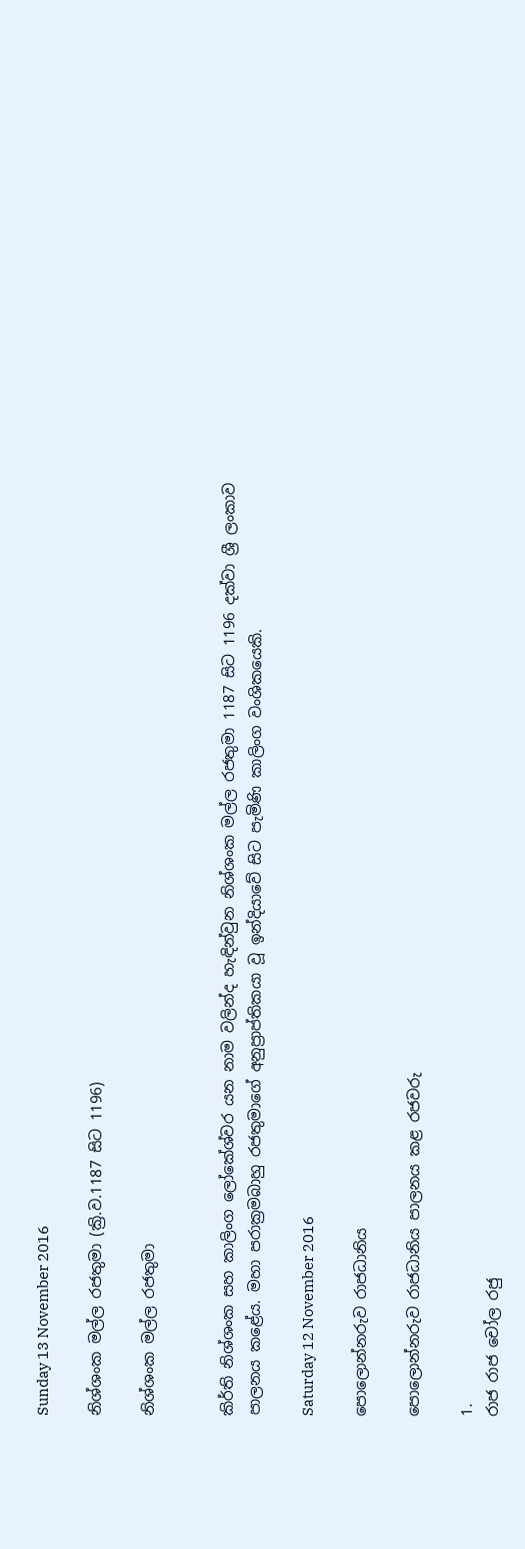Sunday 13 November 2016

නිශ්ශංක මල්ල රජතුමා (ක්‍රි.ව.1187 සිට 1196)

නිශ්ශංක මල්ල රජතුමා


කිර්ති නිශ්ශංක සහ කාලිංග ලෝකේශ්වර යන නාම වලින්ද හැඳින්වුන නිශ්ශංක මල්ල රජතුමා 1187 සිට 1196 දක්වා ශ්‍රී ලංකාව පාලනය කළේය. මහා පරාක්‍රමබාහු රජතුමාගේ අනුප්‍රාප්තිකයා වූ ඉන්දියාවේ සිට පැමිණි කාලිංග වංශිකයෙකි.

Saturday 12 November 2016

පොලොන්නරුව රාජධානිය

පොලොන්නරුව රාජධානිය පාලනය කළ රජවරු

1.
රාජ රාජ චෝල රජු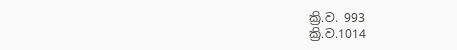ක්‍රි.ව. 993
ක්‍රි.ව.1014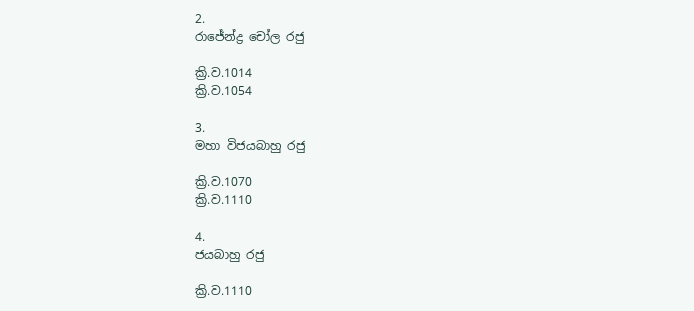2.
රාජේන්ද්‍ර චෝල රජු

ක්‍රි.ව.1014
ක්‍රි.ව.1054

3.
මහා විජයබාහු රජු

ක්‍රි.ව.1070
ක්‍රි.ව.1110

4.
ජයබාහු රජු

ක්‍රි.ව.1110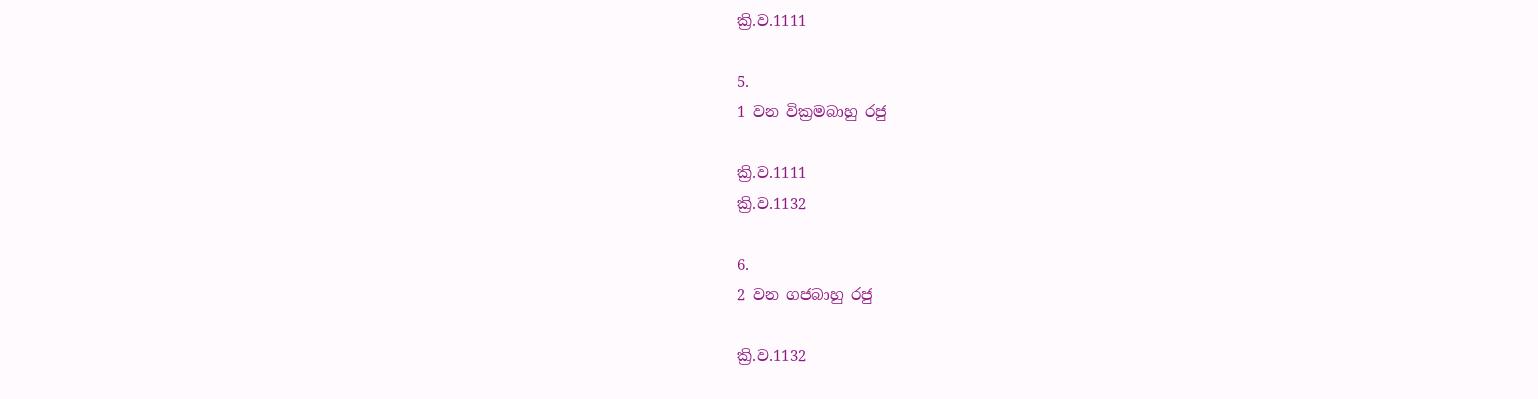ක්‍රි.ව.1111

5.
1 වන වික්‍රමබාහු රජු

ක්‍රි.ව.1111
ක්‍රි.ව.1132

6.
2 වන ගජබාහු රජු

ක්‍රි.ව.1132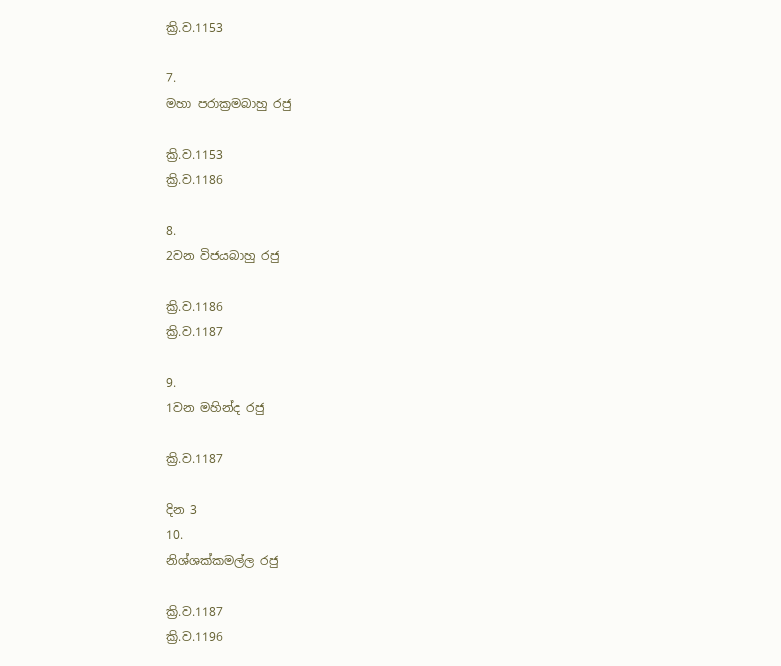ක්‍රි.ව.1153

7.
මහා පරාක්‍රමබාහු රජු

ක්‍රි.ව.1153
ක්‍රි.ව.1186

8.
2වන විජයබාහු රජු

ක්‍රි.ව.1186
ක්‍රි.ව.1187

9.
1වන මහින්ද රජු

ක්‍රි.ව.1187

දින 3
10.
නිශ්ශක්කමල්ල රජු

ක්‍රි.ව.1187
ක්‍රි.ව.1196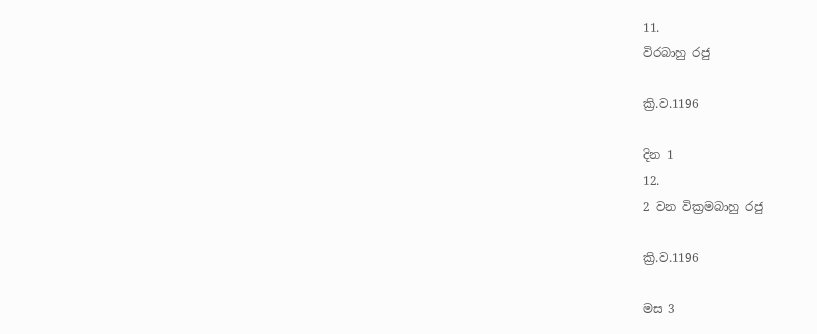11.
විරබාහු රජු

ක්‍රි.ව.1196

දින 1
12.
2 වන වික්‍රමබාහු රජු

ක්‍රි.ව.1196

මස 3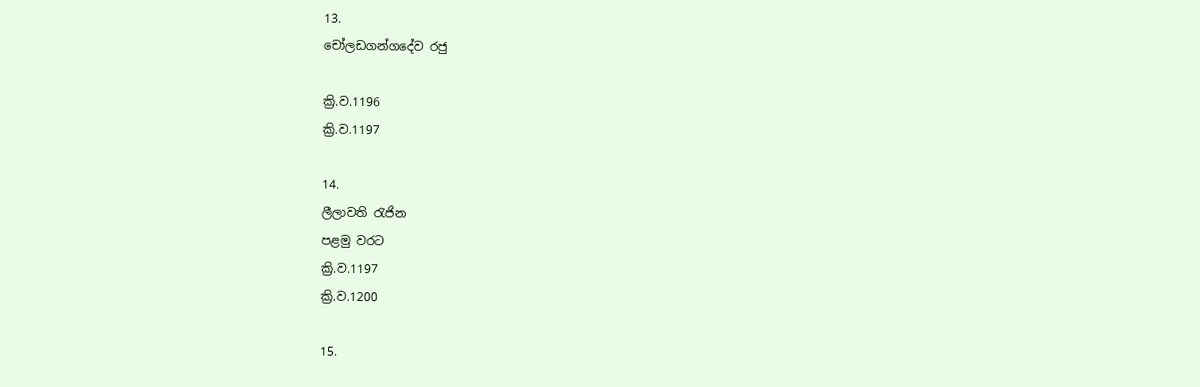13.
චෝලඩගන්ගදේව රජු

ක්‍රි.ව.1196
ක්‍රි.ව.1197

14.
ලීලාවති රැජින
පළමු වරට
ක්‍රි.ව.1197
ක්‍රි.ව.1200

15.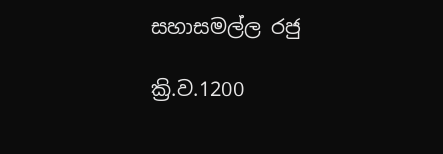සහාසමල්ල රජු

ක්‍රි.ව.1200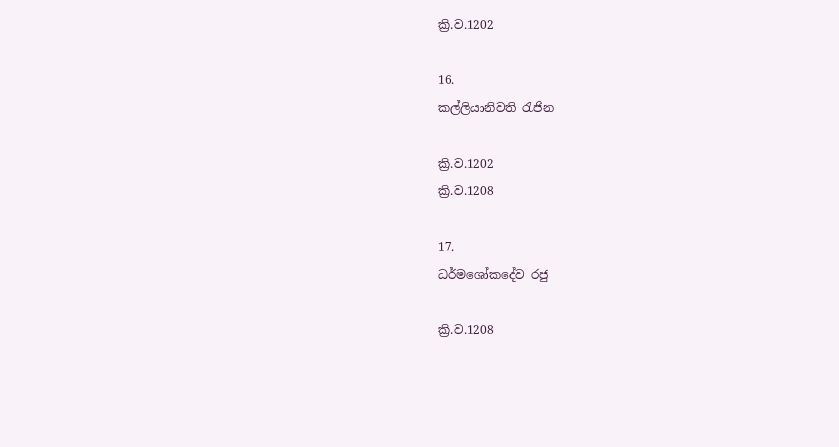ක්‍රි.ව.1202

16.
කල්ලියානිවති රැජින

ක්‍රි.ව.1202
ක්‍රි.ව.1208

17.
ධර්මශෝකදේව රජු

ක්‍රි.ව.1208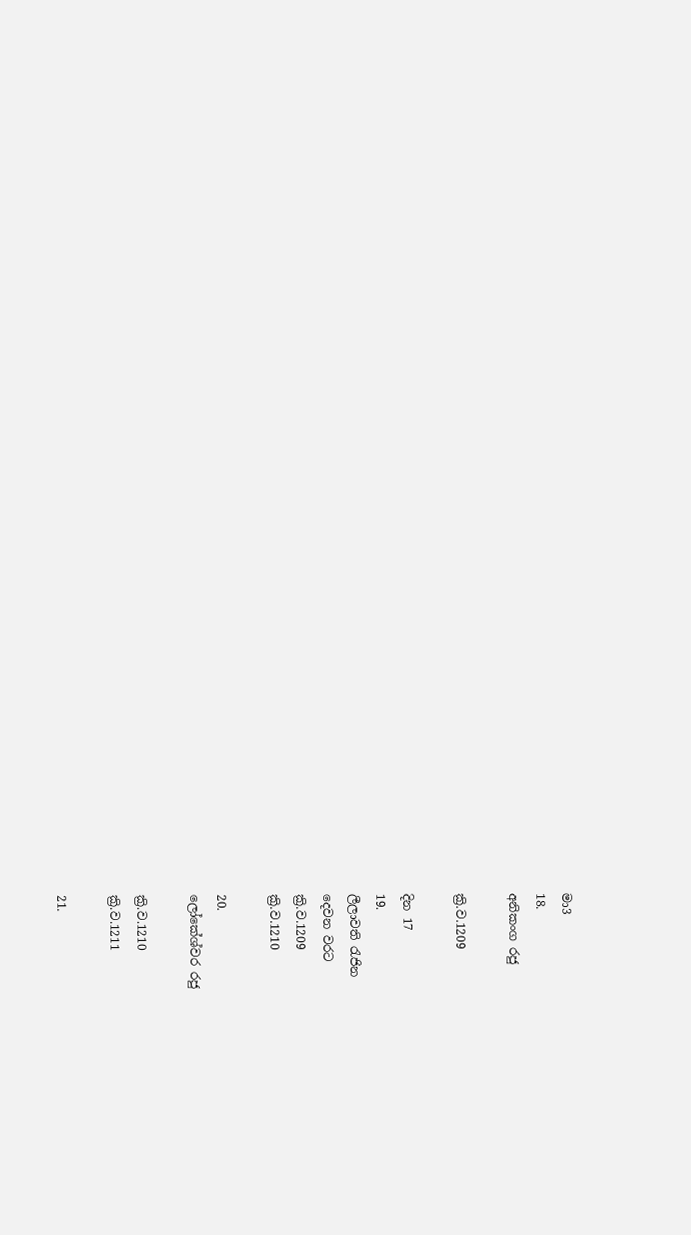මා3
18.
අනිකංග රජු

ක්‍රි.ව.1209

දින 17
19.
ලීලාවති රැජින
දෙවන වරට
ක්‍රි.ව.1209
ක්‍රි.ව.1210

20.
ලෝකේශ්වර රජු

ක්‍රි.ව.1210
ක්‍රි.ව.1211

21.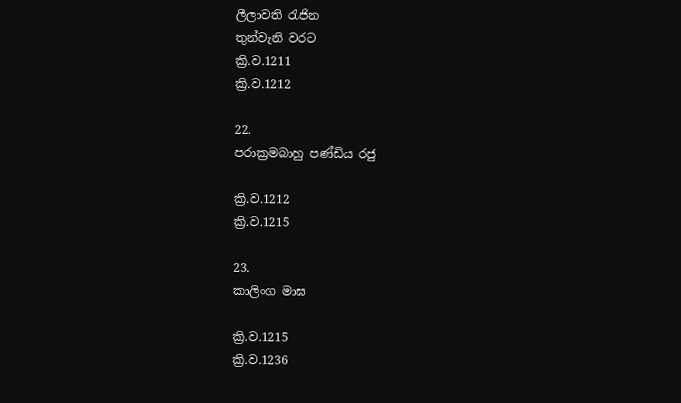ලීලාවති රැජින
තුන්වැනි වරට
ක්‍රි.ව.1211
ක්‍රි.ව.1212

22.
පරාක්‍රමබාහු පණ්ඩිය රජු

ක්‍රි.ව.1212
ක්‍රි.ව.1215

23.
කාලිංග මාඝ

ක්‍රි.ව.1215
ක්‍රි.ව.1236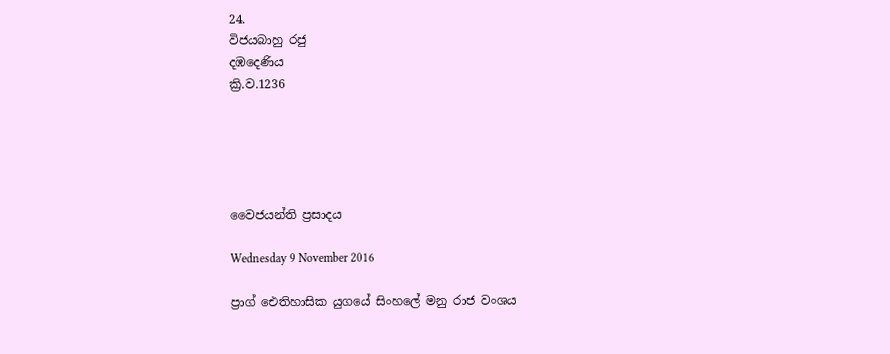24.
විජයබාහු රජු
දඹදෙණිය
ක්‍රි.ව.1236





වෛජයන්ති ප්‍රසාදය

Wednesday 9 November 2016

ප්‍රාග් ඓතිහාසික යුගයේ සිංහලේ මනු රාජ වංශය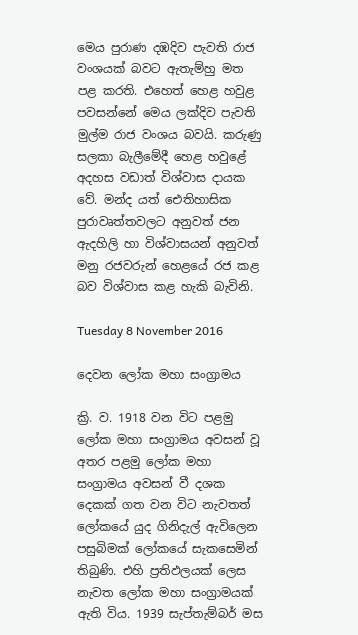මෙය පුරාණ දඹදිව පැවති රාජ වංශයක් බවට ඇතැම්හු මත පළ කරති. එහෙත් හෙළ හවුළ පවසන්නේ මෙය ලක්දිව පැවති මුල්ම රාජ වංශය බවයි. කරුණු සලකා බැලීමේදී හෙළ හවුළේ අදහස වඩාත් විශ්වාස දායක වේ. මන්ද යත් ඓතිහාසික පුරාවෘත්තවලට අනුවත් ජන ඇදහිලි හා විශ්වාසයන් අනුවත් මනු රජවරුන් හෙළයේ රජ කළ බව විශ්වාස කළ හැකි බැවිනි.

Tuesday 8 November 2016

දෙවන ලෝක මහා සංග්‍රාමය

ක්‍රි. ව. 1918 වන විට පළමු ලෝක මහා සංග්‍රාමය අවසන් වූ අතර පළමු ලෝක මහා සංග්‍රාමය අවසන් වී දශක දෙකක් ගත වන විට නැවතත් ලෝකයේ යුද ගිනිදැල් ඇවිලෙන පසුබිමක් ලෝකයේ සැකසෙමින් තිබුණි. එහි ප්‍රතිඵලයක් ලෙස නැවත ලෝක මහා සංග්‍රාමයක් ඇති විය. 1939 සැප්තැම්බර් මස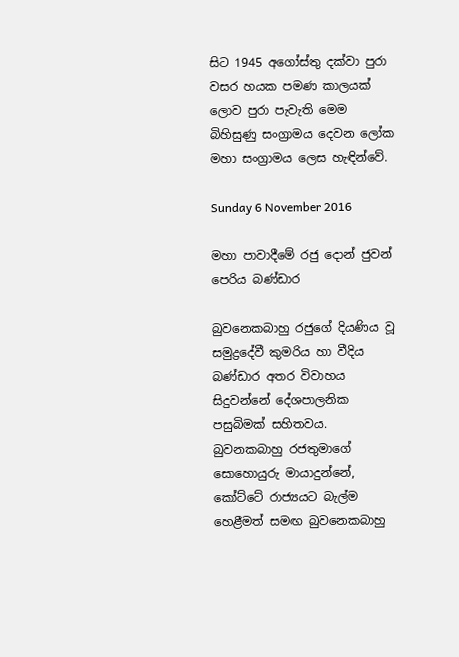සිට 1945 අගෝස්තු දක්වා පුරා වසර හයක පමණ කාලයක් ලොව පුරා පැවැති මෙම බිහිසුණු සංග්‍රාමය දෙවන ලෝක මහා සංග්‍රාමය ලෙස හැඳින්වේ.

Sunday 6 November 2016

මහා පාවාදීමේ රජු දොන් ජුවන් පෙරිය බණ්‌ඩාර

බුවනෙකබාහු රජුගේ දියණිය වූ සමුද්‍රදේවී කුමරිය හා වීදිය බණ්‌ඩාර අතර විවාහය සිදුවන්නේ දේශපාලනික පසුබිමක්‌ සහිතවය. බුවනකබාහු රජතුමාගේ සොහොයුරු මායාදුන්නේ, කෝට්‌ටේ රාජ්‍යයට බැල්ම හෙළීමත් සමඟ බුවනෙකබාහු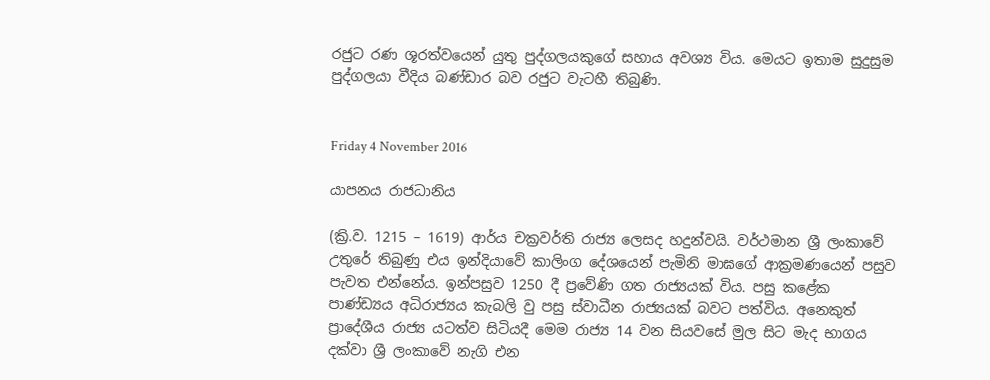රජුට රණ ශූරත්වයෙන් යුතු පුද්ගලයකුගේ සහාය අවශ්‍ය විය. මෙයට ඉතාම සුදුසුම පුද්ගලයා වීදිය බණ්‌ඩාර බව රජුට වැටහී තිබුණි.


Friday 4 November 2016

යාපනය රාජධානිය

(ක්‍රි.ව. 1215 – 1619) ආර්ය චක්‍රවර්ති රාජ්‍ය ලෙසද හදුන්වයි. වර්ථමාන ශ්‍රී ලංකාවේ උතුරේ තිබුණු එය ඉන්දියාවේ කාලිංග දේශයෙන් පැමිනි මාඝගේ ආක්‍රමණයෙන් පසුව පැවත එන්නේය. ඉන්පසුව 1250 දී ප්‍රවේණි ගත රාජ්‍යයක් විය. පසු කළේක පාණ්ඩ්‍යය අධිරාජ්‍යය කැබලි වු පසු ස්වාධීන රාජ්‍යයක් බවට පත්විය. අනෙකුත් ප්‍රාදේශීය රාජ්‍ය යටත්ව සිටියදී මෙම රාජ්‍ය 14 වන සියවසේ මුල සිට මැද භාගය දක්වා ශ්‍රී ලංකාවේ නැගි එන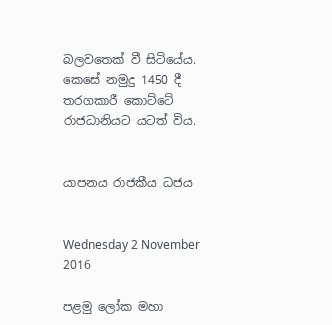බලවතෙක් වී සිටියේය. කෙසේ නමුදු 1450 දී තරගකාරී කොට්ටේ රාජධානියට යටත් විය.


යාපනය රාජකීය ධජය


Wednesday 2 November 2016

පළමු ලෝක මහා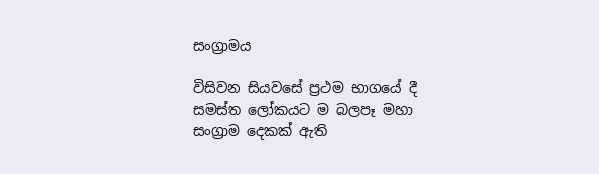සංග්‍රාමය

විසිවන සියවසේ ප්‍රථම භාගයේ දී සමස්ත ලෝකයට ම බලපෑ මහා සංග්‍රාම දෙකක් ඇති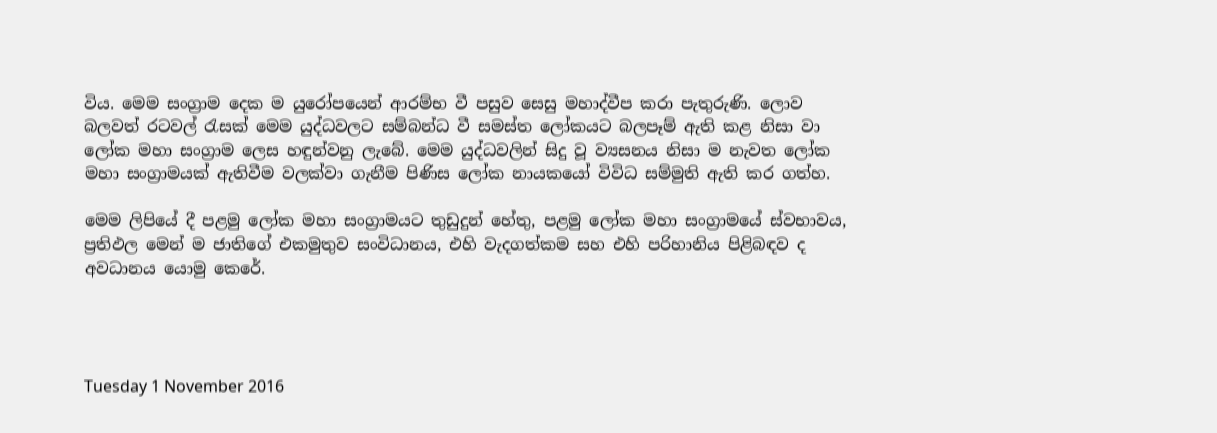විය. මෙම සංග්‍රාම දෙක ම යුරෝපයෙන් ආරම්භ වී පසුව සෙසු මහාද්වීප කරා පැතුරුණි. ලොව බලවත් රටවල් රැසක් මෙම යුද්ධවලට සම්බන්ධ වී සමස්ත ලෝකයට බලපෑම් ඇති කළ නිසා වා ලෝක මහා සංග්‍රාම ලෙස හඳුන්වනු ලැබේ. මෙම යුද්ධවලින් සිදු වූ ව්‍යසනය නිසා ම නැවත ලෝක මහා සංග්‍රාමයක් ඇතිවීම වලක්වා ගැනීම පිණිස ලෝක නායකයෝ විවිධ සම්මුති ඇති කර ගත්හ.

මෙම ලිපියේ දී පළමු ලෝක මහා සංග්‍රාමයට තුඩුදුන් හේතු, පළමු ලෝක මහා සංග්‍රාමයේ ස්වභාවය, ප්‍රතිඵල මෙන් ම ජාතිගේ එකමුතුව සංවිධානය, එහි වැදගත්කම සහ එහි පරිහානිය පිළිබඳව ද අවධානය යොමු කෙරේ.




Tuesday 1 November 2016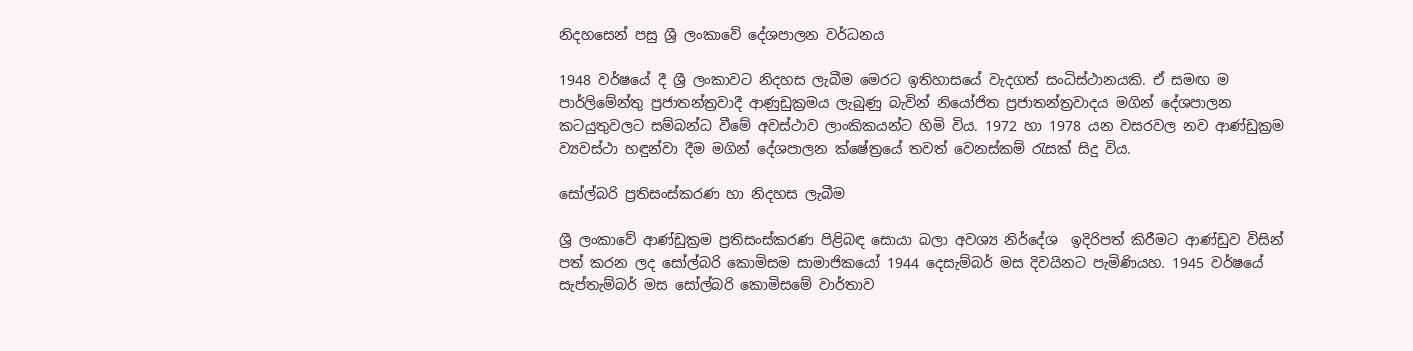නිදහසෙන් පසු ශ්‍රී ලංකාවේ දේශපාලන වර්ධනය

1948 වර්ෂයේ දී ශ්‍රී ලංකාවට නිදහස ලැබීම මෙරට ඉතිහාසයේ වැදගත් සංධිස්ථානයකි. ඒ සමඟ ම පාර්ලිමේන්තු ප්‍රජාතන්ත්‍රවාදී ආණුඩුක්‍රමය ලැබුණු බැවින් නියෝජිත ප්‍රජාතන්ත්‍රවාදය මගින් දේශපාලන කටයුතුවලට සම්බන්ධ වීමේ අවස්ථාව ලාංකිකයන්ට හිමි විය. 1972 හා 1978 යන වසරවල නව ආණ්ඩුක්‍රම ව්‍යවස්ථා හඳුන්වා දීම මගින් දේශපාලන ක්ෂේත්‍රයේ තවත් වෙනස්කම් රැසක් සිදු විය.

සෝල්බරි ප්‍රතිසංස්කරණ හා නිදහස ලැබීම

ශ්‍රී ලංකාවේ ආණ්ඩුක්‍රම ප්‍රතිසංස්කරණ පිළිබඳ සොයා බලා අවශ්‍ය නිර්දේශ  ඉදිරිපත් කිරීමට ආණ්ඩුව විසින් පත් කරන ලද සෝල්බරි කොමිසම සාමාජිකයෝ 1944 දෙසැම්බර් මස දිවයිනට පැමිණියහ. 1945 වර්ෂයේ සැප්තැම්බර් මස සෝල්බරි කොමිසමේ වාර්තාව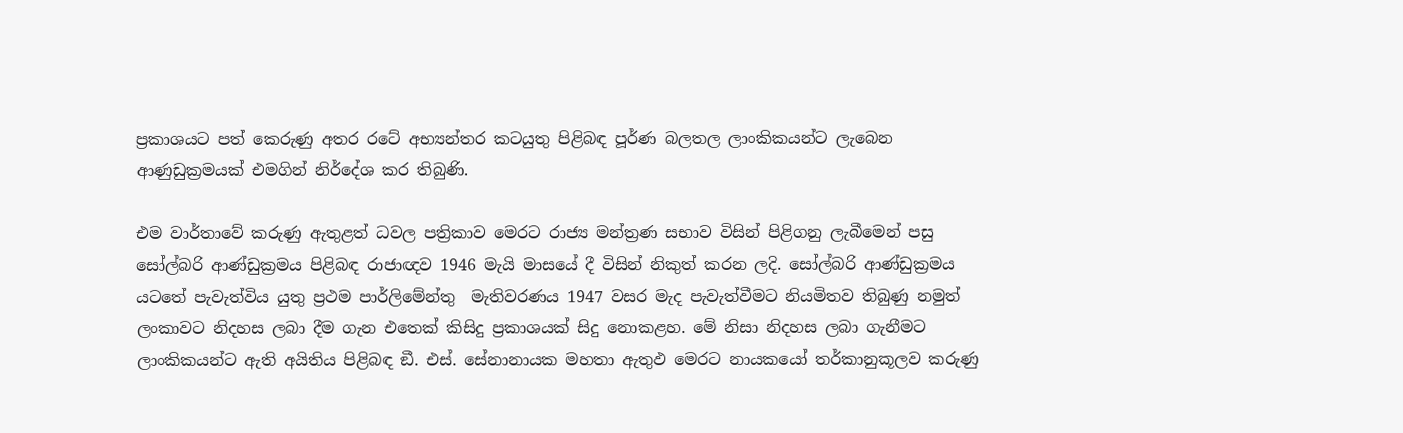ප්‍රකාශයට පත් කෙරුණු අතර රටේ අභ්‍යන්තර කටයුතු පිළිබඳ පූර්ණ බලතල ලාංකිකයන්ට ලැබෙන ආණුඩුක්‍රමයක් එමගින් නිර්දේශ කර තිබුණි.

එම වාර්තාවේ කරුණු ඇතුළත් ධවල පත්‍රිකාව මෙරට රාජ්‍ය මන්ත්‍රණ සභාව විසින් පිළිගනු ලැබීමෙන් පසු සෝල්බරි ආණ්ඩුක්‍රමය පිළිබඳ රාජාඥව 1946 මැයි මාසයේ දී විසින් නිකුත් කරන ලදි. සෝල්බරි ආණ්ඩුක්‍රමය යටතේ පැවැත්විය යුතු ප්‍රථම පාර්ලිමේන්තු  මැතිවරණය 1947 වසර මැද පැවැත්වීමට නියමිතව තිබුණු නමුත් ලංකාවට නිදහස ලබා දීම ගැන එතෙක් කිසිදු ප්‍රකාශයක් සිදු නොකළහ. මේ නිසා නිදහස ලබා ගැනීමට ලාංකිකයන්ට ඇති අයිතිය පිළිබඳ ඞී. එස්. සේනානායක මහතා ඇතුඵ මෙරට නායකයෝ තර්කානුකූලව කරුණු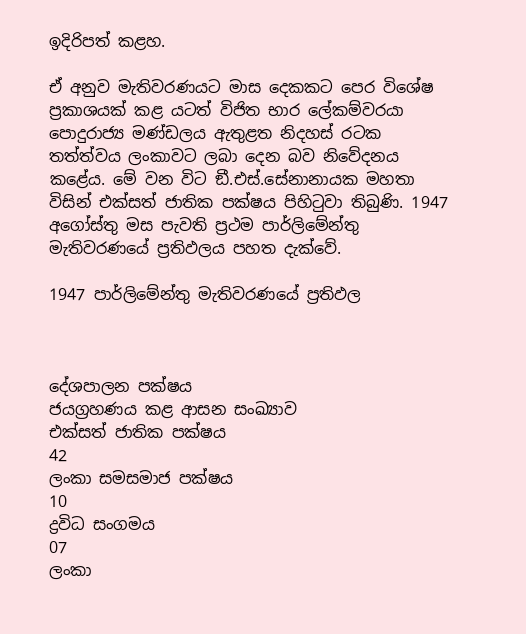ඉදිරිපත් කළහ.

ඒ අනුව මැතිවරණයට මාස දෙකකට පෙර විශේෂ ප්‍රකාශයක් කළ යටත් විජිත භාර ලේකම්වරයා පොදුරාජ්‍ය මණ්ඩලය ඇතුළත නිදහස් රටක තත්ත්වය ලංකාවට ලබා දෙන බව නිවේදනය කළේය. මේ වන විට ඞී.එස්.සේනානායක මහතා විසින් එක්සත් ජාතික පක්ෂය පිහිටුවා තිබුණි. 1947 අගෝස්තු මස පැවති ප්‍රථම පාර්ලිමේන්තු මැතිවරණයේ ප්‍රතිඵලය පහත දැක්වේ.

1947 පාර්ලිමේන්තු මැතිවරණයේ ප්‍රතිඵල



දේශපාලන පක්ෂය
ජයග්‍රහණය කළ ආසන සංඛ්‍යාව
එක්සත් ජාතික පක්ෂය
42
ලංකා සමසමාජ පක්ෂය
10
ද්‍රවිධ සංගමය
07
ලංකා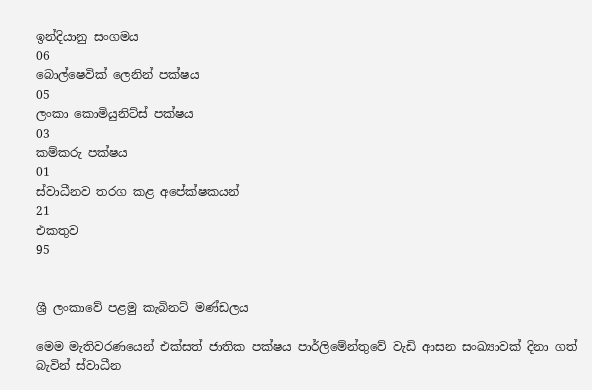ඉන්දියානු සංගමය
06
බොල්ෂෙවික් ලෙනින් පක්ෂය
05
ලංකා කොමියුනිට්ස් පක්ෂය
03
කම්කරු පක්ෂය
01
ස්වාධීනව තරග කළ අපේක්ෂකයන්
21
එකතුව
95


ශ්‍රී ලංකාවේ පළමු කැබිනට් මණ්ඩලය

මෙම මැතිවරණයෙන් එක්සත් ජාතික පක්ෂය පාර්ලිමේන්තුවේ වැඩි ආසන සංඛ්‍යාවක් දිනා ගත් බැවින් ස්වාධීන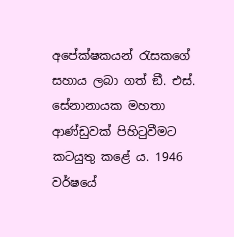අපේක්ෂකයන් රැසකගේ සහාය ලබා ගත් ඞී. එස්. සේනානායක මහතා ආණ්ඩුවක් පිහිටුවීමට කටයුතු කළේ ය. 1946 වර්ෂයේ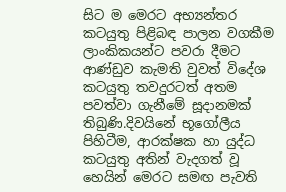සිට ම මෙරට අභ්‍යන්තර කටයුතු පිළිබඳ පාලන වගකීම ලාංකිකයන්ට පවරා දීමට ආණ්ඩුව කැමති වුවත් විදේශ කටයුතු තවදුරටත් අතම පවත්වා ගැනීමේ සූදානමක් තිබුණි.දිවයිනේ භූගෝලීය පිහිටීම, ආරක්ෂක හා යුද්ධ කටයුතු අතින් වැදගත් වූ හෙයින් මෙරට සමඟ පැවති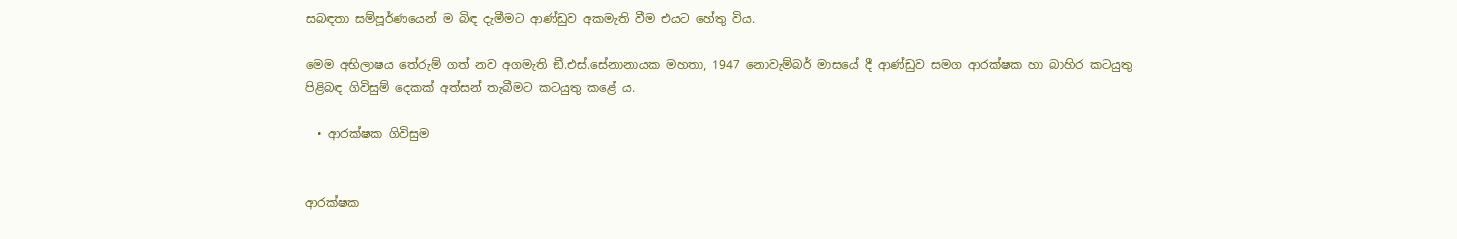සබඳතා සම්පූර්ණයෙන් ම බිඳ දැමීමට ආණ්ඩුව අකමැති වීම එයට හේතු විය.

මෙම අභිලාෂය තේරුම් ගත් නව අගමැති ඞී.එස්.සේනානායක මහතා, 1947 නොවැම්බර් මාසයේ දී ආණ්ඩුව සමග ආරක්ෂක හා බාහිර කටයුතු පිළිබඳ ගිවිසුම් දෙකක් අත්සන් තැබීමට කටයුතු කළේ ය.

  • ආරක්ෂක ගිවිසුම


ආරක්ෂක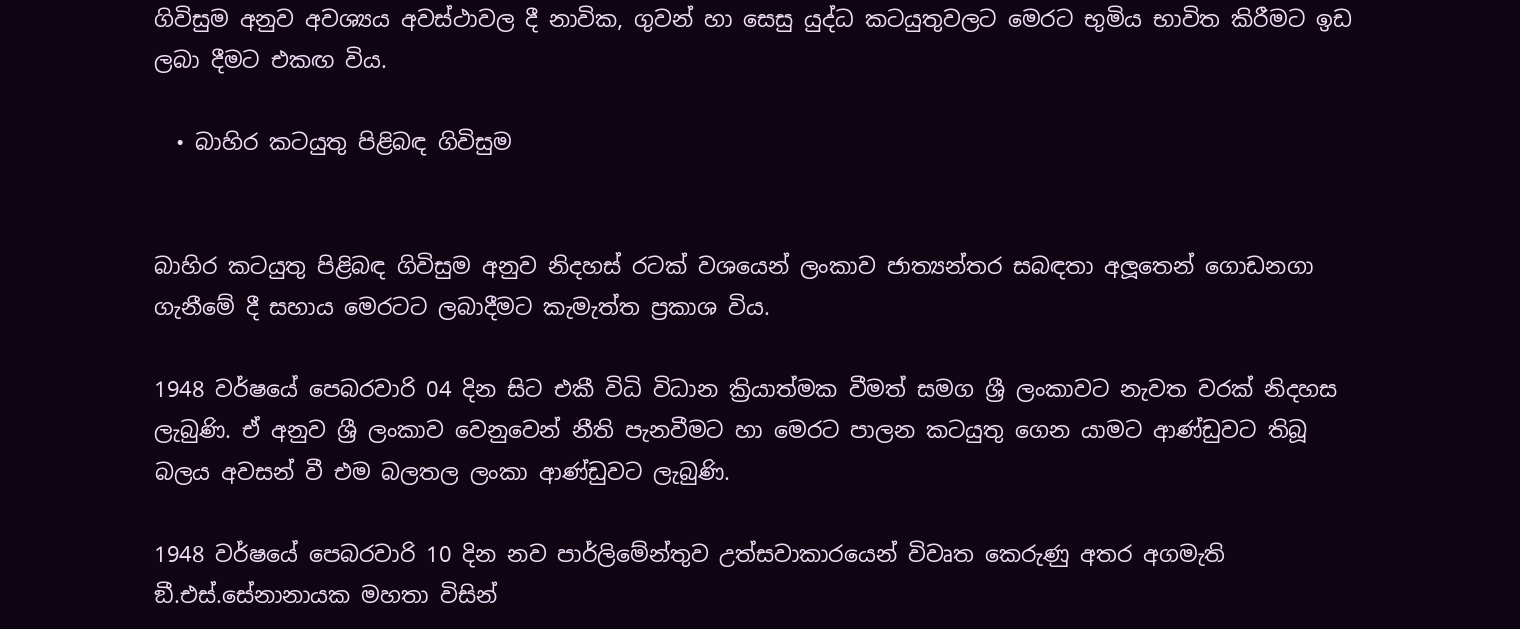ගිවිසුම අනුව අවශ්‍යය අවස්ථාවල දී නාවික, ගුවන් හා සෙසු යුද්ධ කටයුතුවලට මෙරට භුමිය භාවිත කිරීමට ඉඩ ලබා දීමට එකඟ විය.

  • බාහිර කටයුතු පිළිබඳ ගිවිසුම


බාහිර කටයුතු පිළිබඳ ගිවිසුම අනුව නිදහස් රටක් වශයෙන් ලංකාව ජාත්‍යන්තර සබඳතා අලූතෙන් ගොඩනගා ගැනීමේ දී සහාය මෙරටට ලබාදීමට කැමැත්ත ප්‍රකාශ විය.

1948 වර්ෂයේ පෙබරවාරි 04 දින සිට එකී විධි විධාන ක්‍රියාත්මක වීමත් සමග ශ්‍රී ලංකාවට නැවත වරක් නිදහස ලැබුණි. ඒ අනුව ශ්‍රී ලංකාව වෙනුවෙන් නීති පැනවීමට හා මෙරට පාලන කටයුතු ගෙන යාමට ආණ්ඩුවට තිබූ බලය අවසන් වී එම බලතල ලංකා ආණ්ඩුවට ලැබුණි.

1948 වර්ෂයේ පෙබරවාරි 10 දින නව පාර්ලිමේන්තුව උත්සවාකාරයෙන් විවෘත කෙරුණු අතර අගමැති ඞී.එස්.සේනානායක මහතා විසින්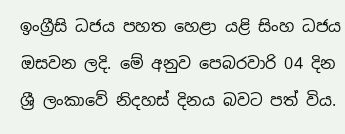ඉංග්‍රීසි ධජය පහත හෙළා යළි සිංහ ධජය ඔසවන ලදි. මේ අනුව පෙබරවාරි 04 දින ශ්‍රී ලංකාවේ නිදහස් දිනය බවට පත් විය.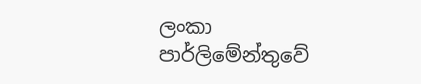ලංකා පාර්ලිමේන්තුවේ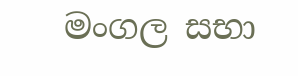මංගල සභා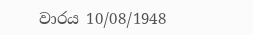වාරය 10/08/1948